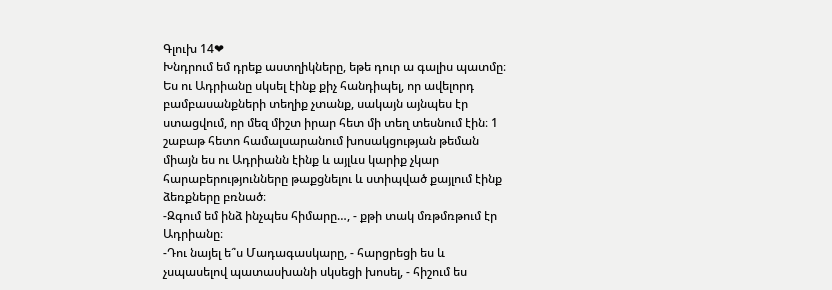Գլուխ 14❤
Խնդրում եմ դրեք աստղիկները, եթե դուր ա գալիս պատմը։
Ես ու Ադրիանը սկսել էինք քիչ հանդիպել, որ ավելորդ բամբասանքների տեղիք չտանք, սակայն այնպես էր ստացվում, որ մեզ միշտ իրար հետ մի տեղ տեսնում էին։ 1 շաբաթ հետո համալսարանում խոսակցության թեման միայն ես ու Ադրիանն էինք և այլևս կարիք չկար հարաբերությունները թաքցնելու և ստիպված քայլում էինք ձեռքները բռնած։
-Զգում եմ ինձ ինչպես հիմարը…, - քթի տակ մռթմռթում էր Ադրիանը։
-Դու նայել ե՞ս Մադագասկարը, - հարցրեցի ես և չսպասելով պատասխանի սկսեցի խոսել, - հիշում ես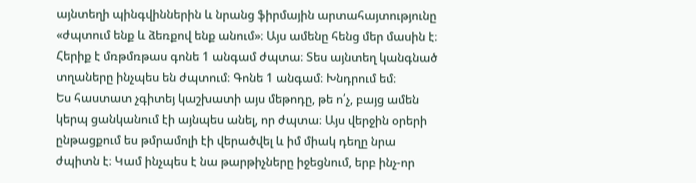այնտեղի պինգվիններին և նրանց ֆիրմային արտահայտությունը «ժպտում ենք և ձեռքով ենք անում»։ Այս ամենը հենց մեր մասին է։ Հերիք է մռթմռթաս գոնե 1 անգամ ժպտա։ Տես այնտեղ կանգնած տղաները ինչպես են ժպտում։ Գոնե 1 անգամ։ Խնդրում եմ։
Ես հաստատ չգիտեյ կաշխատի այս մեթոդը, թե ո՛չ, բայց ամեն կերպ ցանկանում էի այնպես անել, որ ժպտա։ Այս վերջին օրերի ընթացքում ես թմրամոլի էի վերածվել և իմ միակ դեղը նրա ժպիտն է։ Կամ ինչպես է նա թարթիչները իջեցնում, երբ ինչ-որ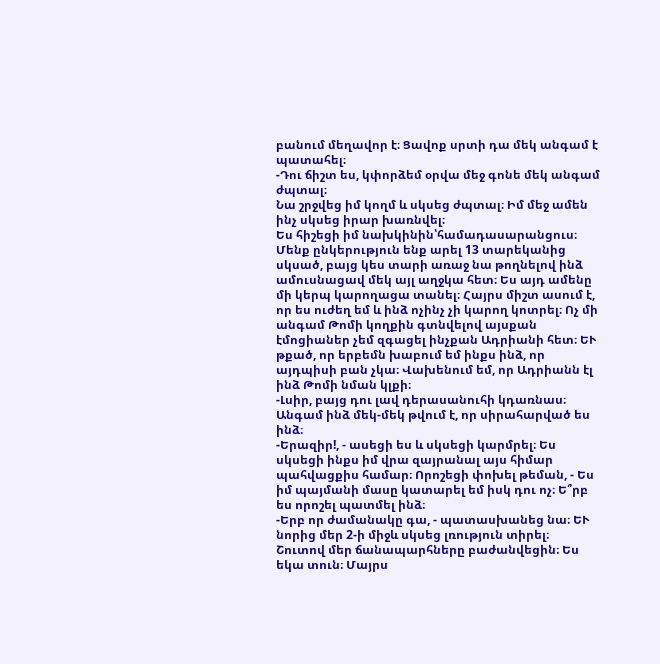բանում մեղավոր է։ Ցավոք սրտի դա մեկ անգամ է պատահել։
-Դու ճիշտ ես, կփորձեմ օրվա մեջ գոնե մեկ անգամ ժպտալ։
Նա շրջվեց իմ կողմ և սկսեց ժպտալ։ Իմ մեջ ամեն ինչ սկսեց իրար խառնվել։
Ես հիշեցի իմ նախկինին՝համադասարանցուս։ Մենք ընկերություն ենք արել 13 տարեկանից սկսած, բայց կես տարի առաջ նա թողնելով ինձ ամուսնացավ մեկ այլ աղջկա հետ։ Ես այդ ամենը մի կերպ կարողացա տանել։ Հայրս միշտ ասում է, որ ես ուժեղ եմ և ինձ ոչինչ չի կարող կոտրել։ Ոչ մի անգամ Թոմի կողքին գտնվելով այսքան էմոցիաներ չեմ զգացել ինչքան Ադրիանի հետ։ ԵՒ թքած, որ երբեմն խաբում եմ ինքս ինձ, որ այդպիսի բան չկա։ Վախենում եմ, որ Ադրիանն էլ ինձ Թոմի նման կլքի։
-Լսիր, բայց դու լավ դերասանուհի կդառնաս։ Անգամ ինձ մեկ-մեկ թվում է, որ սիրահարված ես ինձ։
-Երազիր!, - ասեցի ես և սկսեցի կարմրել։ Ես սկսեցի ինքս իմ վրա զայրանալ այս հիմար պահվացքիս համար։ Որոշեցի փոխել թեման, - Ես իմ պայմանի մասը կատարել եմ իսկ դու ոչ։ Ե՞րբ ես որոշել պատմել ինձ։
-Երբ որ ժամանակը գա, - պատասխանեց նա։ ԵՒ նորից մեր 2-ի միջև սկսեց լռություն տիրել։
Շուտով մեր ճանապարհները բաժանվեցին։ Ես եկա տուն։ Մայրս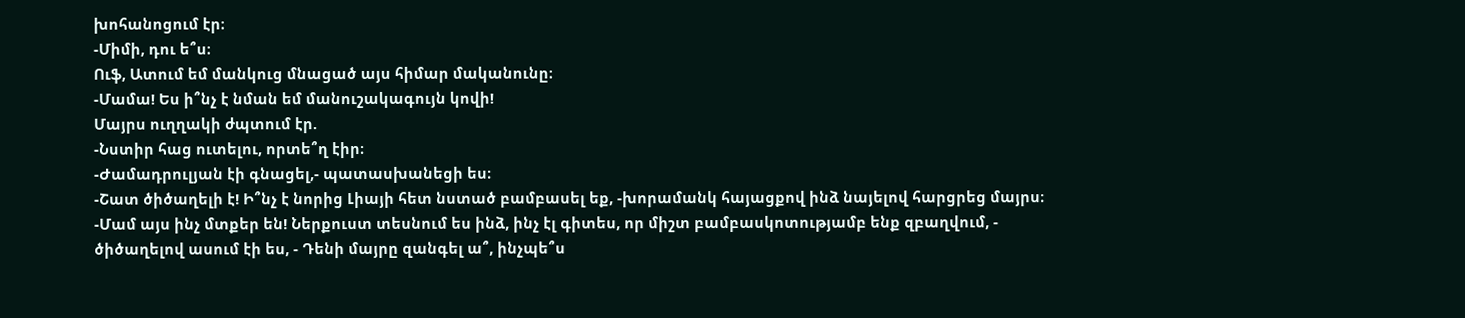խոհանոցում էր։
-Միմի, դու ե՞ս։
Ուֆ, Ատում եմ մանկուց մնացած այս հիմար մականունը։
-Մամա! Ես ի՞նչ է նման եմ մանուշակագույն կովի!
Մայրս ուղղակի ժպտում էր.
-Նստիր հաց ուտելու, որտե՞ղ էիր։
-Ժամադրուլյան էի գնացել,- պատասխանեցի ես։
-Շատ ծիծաղելի է! Ի՞նչ է նորից Լիայի հետ նստած բամբասել եք, -խորամանկ հայացքով ինձ նայելով հարցրեց մայրս։
-Մամ այս ինչ մտքեր են! Ներքուստ տեսնում ես ինձ, ինչ էլ գիտես, որ միշտ բամբասկոտությամբ ենք զբաղվում, - ծիծաղելով ասում էի ես, - Դենի մայրը զանգել ա՞, ինչպե՞ս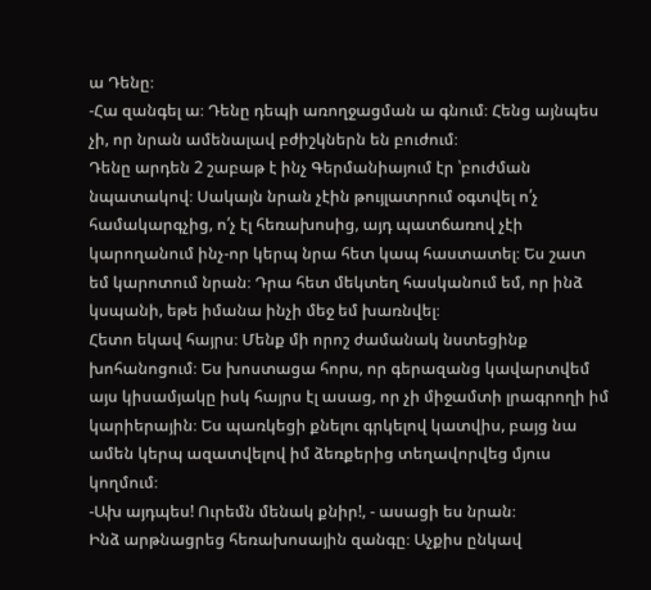ա Դենը։
-Հա զանգել ա։ Դենը դեպի առողջացման ա գնում։ Հենց այնպես չի, որ նրան ամենալավ բժիշկներն են բուժում։
Դենը արդեն 2 շաբաթ է ինչ Գերմանիայում էր ՝բուժման նպատակով։ Սակայն նրան չէին թույլատրում օգտվել ո՛չ համակարգչից, ո՛չ էլ հեռախոսից, այդ պատճառով չէի կարողանում ինչ-որ կերպ նրա հետ կապ հաստատել։ Ես շատ եմ կարոտում նրան։ Դրա հետ մեկտեղ հասկանում եմ, որ ինձ կսպանի, եթե իմանա ինչի մեջ եմ խառնվել։
Հետո եկավ հայրս։ Մենք մի որոշ ժամանակ նստեցինք խոհանոցում։ Ես խոստացա հորս, որ գերազանց կավարտվեմ այս կիսամյակը իսկ հայրս էլ ասաց, որ չի միջամտի լրագրողի իմ կարիերային։ Ես պառկեցի քնելու գրկելով կատվիս, բայց նա ամեն կերպ ազատվելով իմ ձեռքերից տեղավորվեց մյուս կողմում։
-Ախ այդպես! Ուրեմն մենակ քնիր!, - ասացի ես նրան։
Ինձ արթնացրեց հեռախոսային զանգը։ Աչքիս ընկավ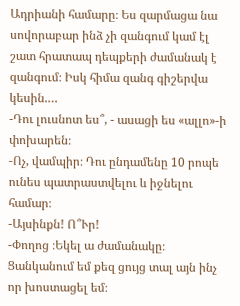Ադրիանի համարը։ Ես զարմացա նա սովորաբար ինձ չի զանգում կամ էլ շատ հրատապ դեպքերի ժամանակ է զանգում։ Իսկ հիմա զանգ գիշերվա կեսին.…
-Դու լուսնոտ ես՞, - ասացի ես «ալլո»-ի փոխարեն։
-Ոչ, վամպիր։ Դու ընդամենը 10 րոպե ունես պատրաստվելու և իջնելու համար։
-Այսինքն! Ո՞Ւր!
-Փողոց ։Եկել ա ժամանակը։ Ցանկանում եմ քեզ ցույց տալ այն ինչ որ խոստացել եմ։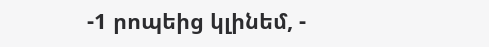-1 րոպեից կլինեմ, -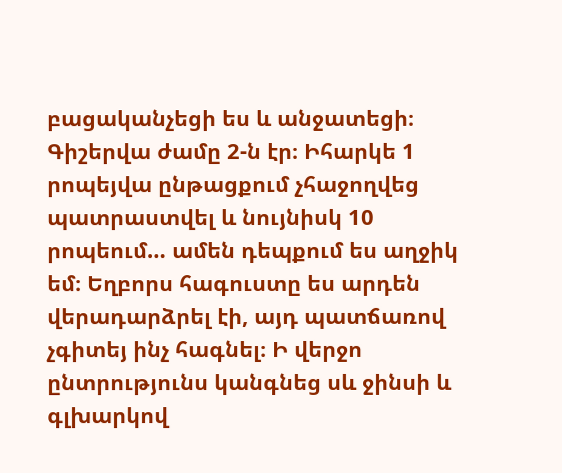բացականչեցի ես և անջատեցի։
Գիշերվա ժամը 2-ն էր։ Իհարկե 1 րոպեյվա ընթացքում չհաջողվեց պատրաստվել և նույնիսկ 10 րոպեում… ամեն դեպքում ես աղջիկ եմ։ Եղբորս հագուստը ես արդեն վերադարձրել էի, այդ պատճառով չգիտեյ ինչ հագնել։ Ի վերջո ընտրությունս կանգնեց սև ջինսի և գլխարկով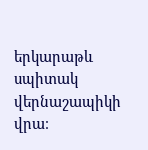երկարաթև սպիտակ վերնաշապիկի վրա։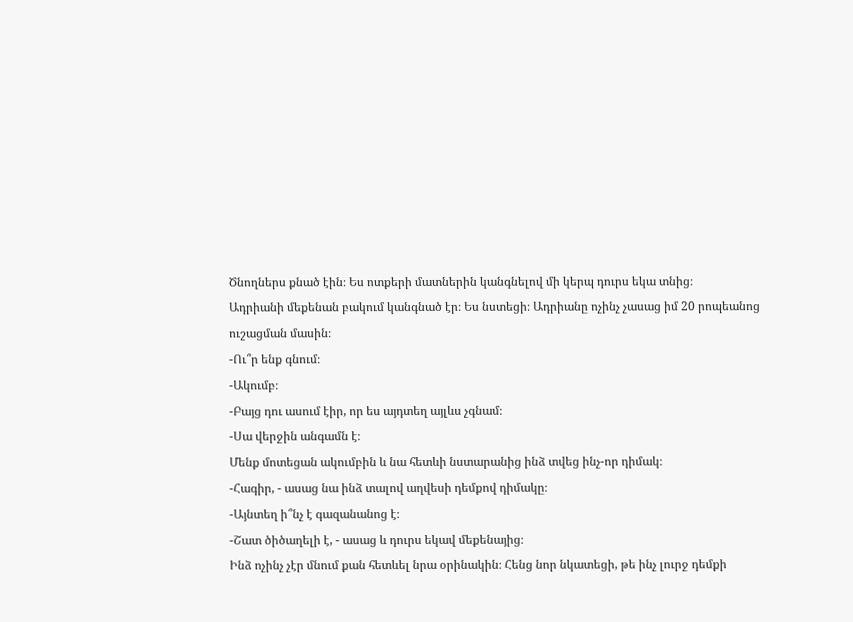Ծնողներս քնած էին։ Ես ոտքերի մատներին կանգնելով մի կերպ դուրս եկա տնից։
Ադրիանի մեքենան բակում կանգնած էր։ Ես նստեցի։ Ադրիանը ոչինչ չասաց իմ 20 րոպեանոց ուշացման մասին։
-Ու՞ր ենք գնում։
-Ակումբ։
-Բայց դու ասում էիր, որ ես այդտեղ այլևս չգնամ։
-Սա վերջին անգամն է։
Մենք մոտեցան ակումբին և նա հետևի նստարանից ինձ տվեց ինչ-որ դիմակ։
-Հագիր, - ասաց նա ինձ տալով աղվեսի դեմքով դիմակը։
-Այնտեղ ի՞նչ է գազանանոց է։
-Շատ ծիծաղելի է, - ասաց և դուրս եկավ մեքենայից։
Ինձ ոչինչ չէր մնում քան հետևել նրա օրինակին։ Հենց նոր նկատեցի, թե ինչ լուրջ դեմքի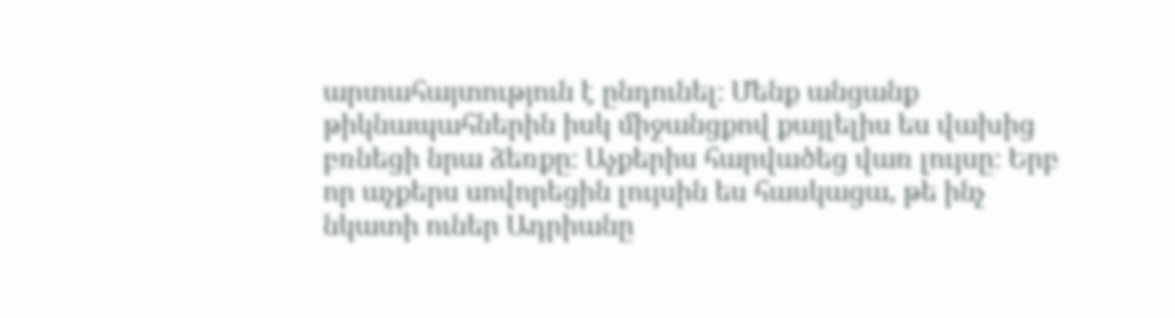արտահայտություն է ընդունել։ Մենք անցանք թիկնապահներին իսկ միջանցքով քայլելիս ես վախից բռնեցի նրա ձեռքը։ Աչքերիս հարվածեց վառ լույսը։ Երբ որ աչքերս սովորեցին լույսին ես հասկացա, թե ինչ նկատի ուներ Ադրիանը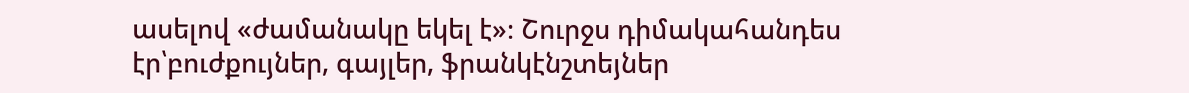ասելով «ժամանակը եկել է»։ Շուրջս դիմակահանդես էր՝բուժքույներ, գայլեր, ֆրանկէնշտեյներ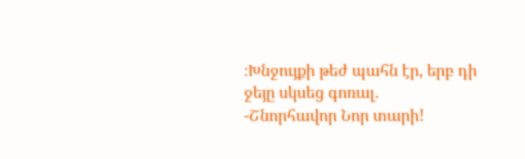։Խնջույքի թեժ պահն էր, երբ դի ջեյը սկսեց գոռալ.
-Շնորհավոր Նոր տարի!